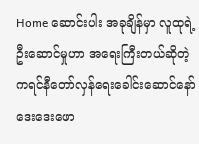Home ဆောင်းပါး အခုချိန်မှာ လူထုရဲ့ဦးဆောင်မှုဟာ အရေးကြီးတယ်ဆိုတဲ့ ကရင်နီတော်လှန်ရေးခေါင်းဆောင်နော်ဒေးဒေးဖော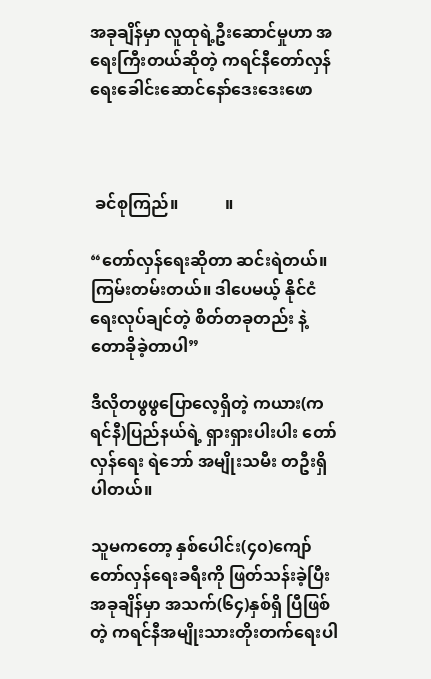အခုချိန်မှာ လူထုရဲ့ဦးဆောင်မှုဟာ အရေးကြီးတယ်ဆိုတဲ့ ကရင်နီတော်လှန်ရေးခေါင်းဆောင်နော်ဒေးဒေးဖော



 ခင်စုကြည်။           ။

“တော်လှန်ရေးဆိုတာ ဆင်းရဲတယ်။ ကြမ်းတမ်းတယ်။ ဒါပေမယ့် နိုင်ငံရေးလုပ်ချင်တဲ့ စိတ်တခုတည်း နဲ့ တောခိုခဲ့တာပါ”

ဒီလိုတဖွဖွပြောလေ့ရှိတဲ့ ကယား(ကရင်နီ)ပြည်နယ်ရဲ့ ရှားရှားပါးပါး တော်လှန်ရေး ရဲဘော် အမျိုးသမီး တဦးရှိပါတယ်။

သူမကတော့ နှစ်ပေါင်း(၄၀)ကျော် တော်လှန်ရေးခရီးကို ဖြတ်သန်းခဲ့ပြီး အခုချိန်မှာ အသက်(၆၄)နှစ်ရှိ ပြီဖြစ်တဲ့ ကရင်နီအမျိုးသားတိုးတက်ရေးပါ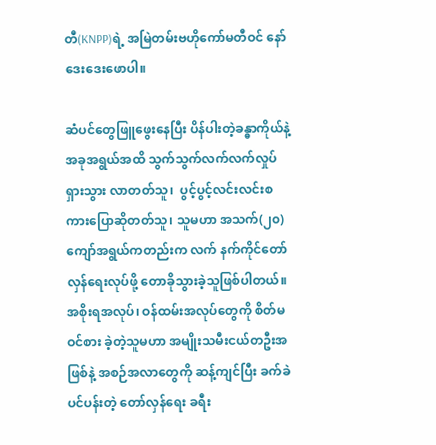တီ(KNPP)ရဲ့ အမြဲတမ်းဗဟိုကော်မတီဝင် နော်ဒေးဒေးဖောပါ။

ဆံပင်တွေဖြူဖွေးနေပြီး ပိန်ပါးတဲ့ခန္ဓာကိုယ်နဲ့ အခုအရွယ်အထိ သွက်သွက်လက်လက်လှုပ်ရှားသွား လာတတ်သူ၊  ပွင့်ပွင့်လင်းလင်းစကားပြောဆိုတတ်သူ၊ သူမဟာ အသက်(၂၀)ကျော်အရွယ်ကတည်းက လက် နက်ကိုင်တော်လှန်ရေးလုပ်ဖို့ တောခိုသွားခဲ့သူဖြစ်ပါတယ်။ အစိုးရအလုပ်၊ ဝန်ထမ်းအလုပ်တွေကို စိတ်မဝင်စား ခဲ့တဲ့သူမဟာ အမျိုးသမီးငယ်တဦးအဖြစ်နဲ့ အစဉ်အလာတွေကို ဆန့်ကျင်ပြီး ခက်ခဲပင်ပန်းတဲ့ တော်လှန်ရေး ခရီး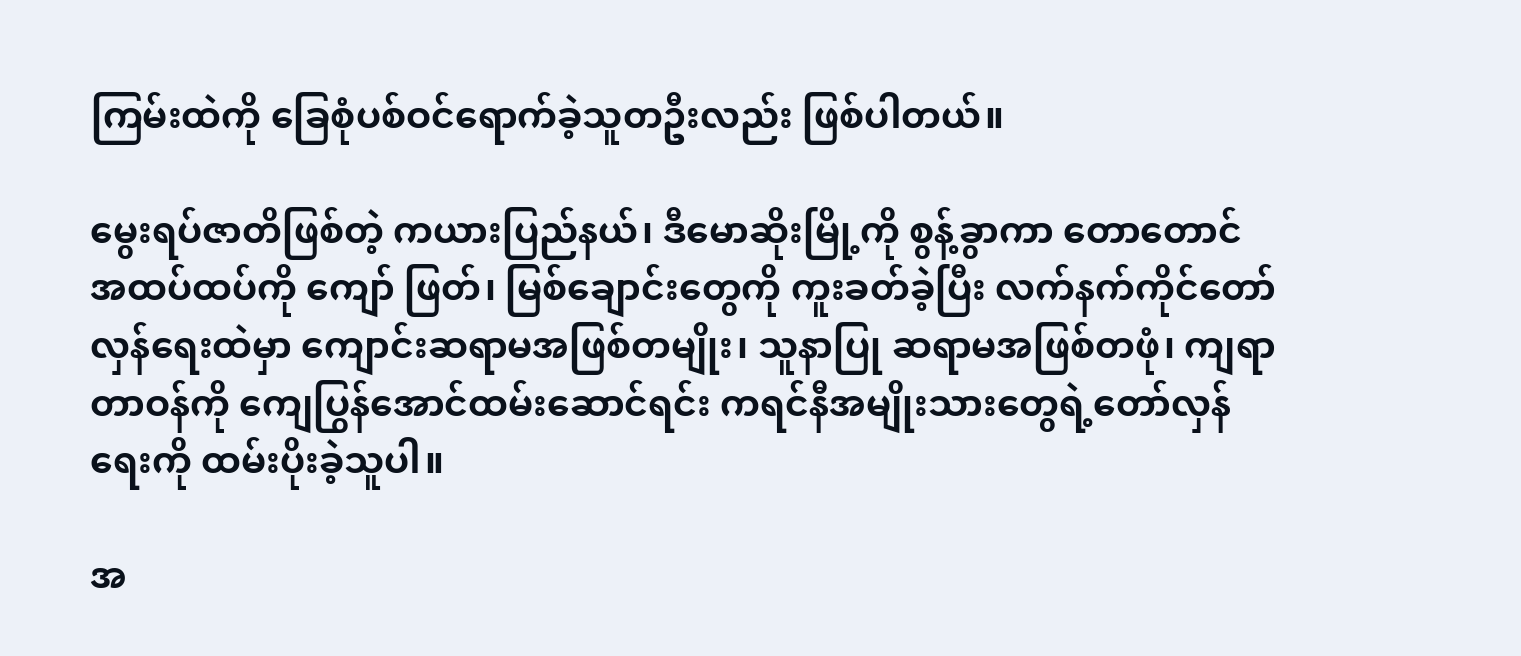ကြမ်းထဲကို ခြေစုံပစ်ဝင်ရောက်ခဲ့သူတဦးလည်း ဖြစ်ပါတယ်။

မွေးရပ်ဇာတိဖြစ်တဲ့ ကယားပြည်နယ်၊ ဒီမောဆိုးမြို့ကို စွန့်ခွာကာ တောတောင်အထပ်ထပ်ကို ကျော် ဖြတ်၊ မြစ်ချောင်းတွေကို ကူးခတ်ခဲ့ပြီး လက်နက်ကိုင်တော်လှန်ရေးထဲမှာ ကျောင်းဆရာမအဖြစ်တမျိုး၊ သူနာပြု ဆရာမအဖြစ်တဖုံ၊ ကျရာတာဝန်ကို ကျေပြွန်အောင်ထမ်းဆောင်ရင်း ကရင်နီအမျိုးသားတွေရဲ့တော်လှန်ရေးကို ထမ်းပိုးခဲ့သူပါ။

အ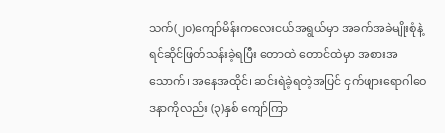သက်(၂၀)ကျော်မိန်းကလေးငယ်အရွယ်မှာ အခက်အခဲမျိုးစုံနဲ့ ရင်ဆိုင်ဖြတ်သန်းခဲ့ရပြီး တောထဲ တောင်ထဲမှာ အစားအသောက်၊ အနေအထိုင်၊ ဆင်းရဲခဲ့ရတဲ့အပြင် ငှက်ဖျားရောဂါဝေဒနာကိုလည်း (၃)နှစ် ကျော်ကြာ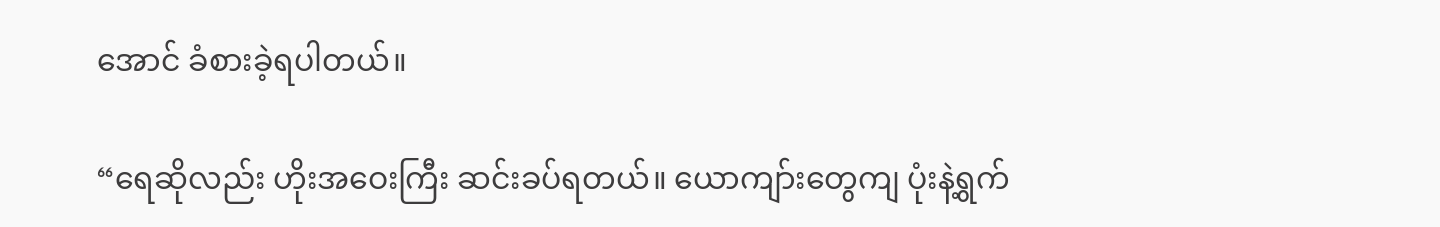အောင် ခံစားခဲ့ရပါတယ်။

“ရေဆိုလည်း ဟိုးအဝေးကြီး ဆင်းခပ်ရတယ်။ ယောကျာ်းတွေကျ ပုံးနဲ့ရွက်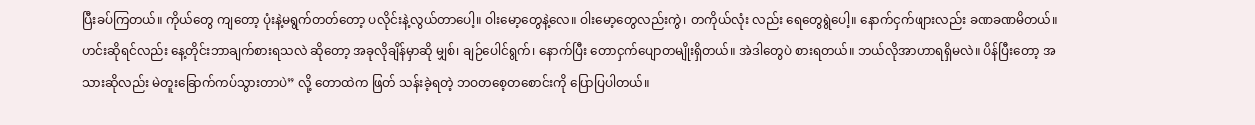ပြီးခပ်ကြတယ်။ ကိုယ်တွေ ကျတော့ ပုံးနဲ့မရွက်တတ်တော့ ပလိုင်းနဲ့လွယ်တာပေါ့။ ဝါးမော့တွေနဲ့လေ။ ဝါးမော့တွေလည်းကွဲ၊ တကိုယ်လုံး လည်း ရေတွေရွဲပေါ့။ နောက်ငှက်ဖျားလည်း ခဏခဏမိတယ်။ ဟင်းဆိုရင်လည်း နေ့တိုင်းဘာချက်စားရသလဲ ဆိုတော့ အခုလိုချိန်မှာဆို မျှစ်၊ ချဉ်ပေါင်ရွက်၊ နောက်ပြီး တောငှက်ပျောတမျိုးရှိတယ်။ အဲဒါတွေပဲ စားရတယ်။ ဘယ်လိုအာဟာရရှိမလဲ။ ပိန်ပြီးတော့ အသားဆိုလည်း မဲတူးခြောက်ကပ်သွားတာပဲ” လို့ တောထဲက ဖြတ် သန်းခဲ့ရတဲ့ ဘဝတစေ့တစောင်းကို ပြောပြပါတယ်။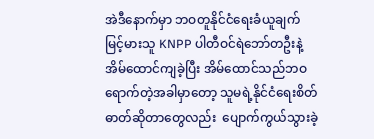အဲဒီနောက်မှာ ဘဝတူနိုင်ငံရေးခံယူချက်မြင့်မားသူ KNPP ပါတီဝင်ရဲဘော်တဦးနဲ့ အိမ်ထောင်ကျခဲ့ပြီး အိမ်ထောင်သည်ဘဝရောက်တဲ့အခါမှာတော့ သူမရဲ့နိုင်ငံရေးစိတ်ဓာတ်ဆိုတာတွေလည်း  ပျောက်ကွယ်သွားခဲ့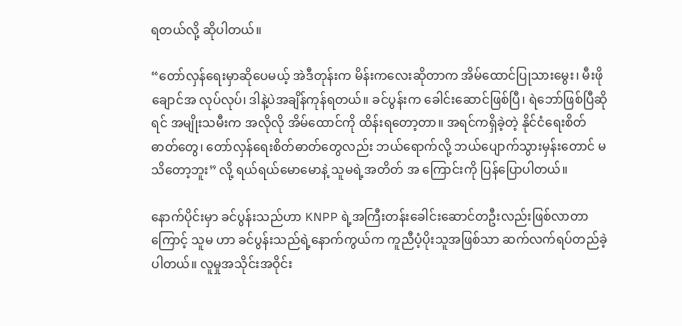ရတယ်လို့ ဆိုပါတယ်။

“တော်လှန်ရေးမှာဆိုပေမယ့် အဲဒီတုန်းက မိန်းကလေးဆိုတာက အိမ်ထောင်ပြုသားမွေး၊ မီးဖိုချောင်အ လုပ်လုပ်၊ ဒါနဲ့ပဲအချိန်ကုန်ရတယ်။ ခင်ပွန်းက ခေါင်းဆောင်ဖြစ်ပြီ၊ ရဲဘော်ဖြစ်ပြီဆိုရင် အမျိုးသမီးက အလိုလို အိမ်ထောင်ကို ထိန်းရတော့တာ။ အရင်ကရှိခဲ့တဲ့ နိုင်ငံရေးစိတ်ဓာတ်တွေ၊ တော်လှန်ရေးစိတ်ဓာတ်တွေလည်း ဘယ်ရောက်လို့ ဘယ်ပျောက်သွားမှန်းတောင် မသိတော့ဘူး” လို့ ရယ်ရယ်မောမောနဲ့ သူမရဲ့အတိတ် အ ကြောင်းကို ပြန်ပြောပါတယ်။

နောက်ပိုင်းမှာ ခင်ပွန်းသည်ဟာ KNPP ရဲ့အကြီးတန်းခေါင်းဆောင်တဦးလည်းဖြစ်လာတာကြောင့် သူမ ဟာ ခင်ပွန်းသည်ရဲ့နောက်ကွယ်က ကူညီပံ့ပိုးသူအဖြစ်သာ ဆက်လက်ရပ်တည်ခဲ့ပါတယ်။ လူမှုအသိုင်းအဝိုင်း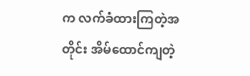က လက်ခံထားကြတဲ့အတိုင်း အိမ်ထောင်ကျတဲ့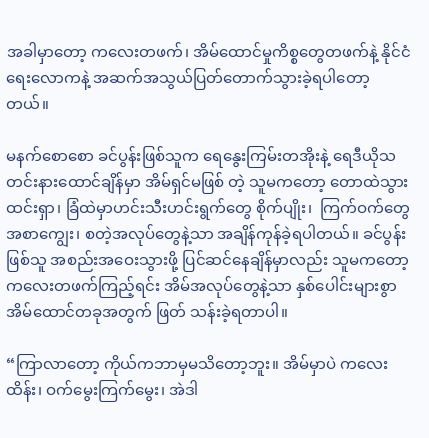အခါမှာတော့ ကလေးတဖက်၊ အိမ်ထောင်မှုကိစ္စတွေတဖက်နဲ့ နိုင်ငံရေးလောကနဲ့ အဆက်အသွယ်ပြတ်တောက်သွားခဲ့ရပါတော့တယ်။

မနက်စောစော ခင်ပွန်းဖြစ်သူက ရေနွေးကြမ်းတအိုးနဲ့ ရေဒီယိုသတင်းနားထောင်ချိန်မှာ အိမ်ရှင်မဖြစ် တဲ့ သူမကတော့ တောထဲသွားထင်းရှာ၊ ခြံထဲမှာဟင်းသီးဟင်းရွက်တွေ စိုက်ပျိုး၊  ကြက်ဝက်တွေ အစာကျွေး၊ စတဲ့အလုပ်တွေနဲ့သာ အချိန်ကုန်ခဲ့ရပါတယ်။ ခင်ပွန်းဖြစ်သူ အစည်းအဝေးသွားဖို့ ပြင်ဆင်နေချိန်မှာလည်း သူမကတော့ ကလေးတဖက်ကြည့်ရင်း အိမ်အလုပ်တွေနဲ့သာ နှစ်ပေါင်းများစွာ အိမ်ထောင်တခုအတွက် ဖြတ် သန်းခဲ့ရတာပါ။

“ကြာလာတော့ ကိုယ်ကဘာမှမသိတော့ဘူး။ အိမ်မှာပဲ ကလေးထိန်း၊ ဝက်မွေးကြက်မွေး၊ အဲဒါ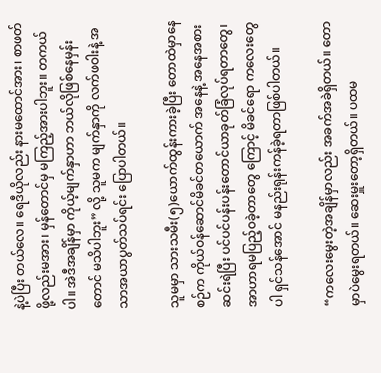နဲ့ပဲပြီး တယ်လေ။ ရေဒီယိုလည်း နားမထောင်အား၊ စာဖတ်ဖို့လည်းမအား၊ မှန်တောင်မှ မကြည့်အားပါဘူး။ တကယ် ပါ။ အဲဒီအချိန်မှာ ကိုယ့်မျက်နှာဟာ ဘယ်လိုဖြစ်နေမှန်းတောင် မသိပါဘူး” လို့ သူမက မျက်နှာကို လက်ဖဝါးနဲ့ အသာအယာပွတ်သပ်ရင်း ပြောပါတယ်။

သူမမှာ သားသမီး(၅)ယောက်ထွန်းကားခဲ့ပြီး တောထဲမှာနေစဉ်က ကိုယ်ဝန်ဆောင်မိခင်တယောက် အနေနဲ့ အနေအစားဆင်းရဲပြီး ပင်ပင်ပန်းပန်းတောင်ယာခုတ်ခြံလုပ်ရတာတွေ၊ အာဟာရမပြည့်ဝခဲ့တာတွေ ကြောင့် မိခင်ရော ကလေးတွေပါ ရှင်သန်အောင် မနည်းရုန်းကန်ခဲ့ရတာဖြစ်ပါတယ်။

“ကလေးမွေးတဲ့အချိန်မှာလည်း အခက်အခဲရှိတယ်။ တောမှာပဲမွေးရတယ်။ ဆေးမှူးတော့ရှိတယ်။ ပထမ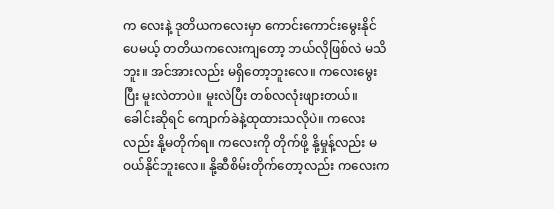က လေးနဲ့ ဒုတိယကလေးမှာ ကောင်းကောင်းမွေးနိုင်ပေမယ့် တတိယကလေးကျတော့ ဘယ်လိုဖြစ်လဲ မသိဘူး။ အင်အားလည်း မရှိတော့ဘူးလေ။ ကလေးမွေးပြီး မူးလဲတာပဲ။ မူးလဲပြီး တစ်လလုံးဖျားတယ်။ ခေါင်းဆိုရင် ကျောက်ခဲနဲ့ထုထားသလိုပဲ။ ကလေးလည်း နို့မတိုက်ရ။ ကလေးကို တိုက်ဖို့ နို့မှုန့်လည်း မဝယ်နိုင်ဘူးလေ။ နို့ဆီစိမ်းတိုက်တော့လည်း ကလေးက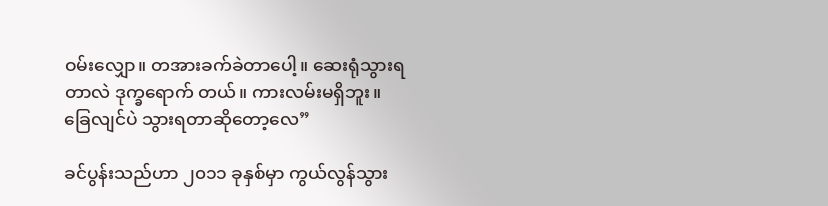ဝမ်းလျှော။ တအားခက်ခဲတာပေါ့။ ဆေးရုံသွားရတာလဲ ဒုက္ခရောက် တယ်။ ကားလမ်းမရှိဘူး။ ခြေလျင်ပဲ သွားရတာဆိုတော့လေ”

ခင်ပွန်းသည်ဟာ ၂၀၁၁ ခုနှစ်မှာ ကွယ်လွန်သွား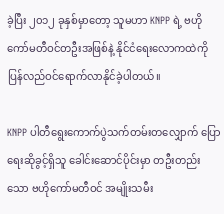ခဲ့ပြီး ၂၀၁၂ ခုနှစ်မှာတော့ သူမဟာ KNPP ရဲ့ ဗဟို ကော်မတီဝင်တဦးအဖြစ်နဲ့ နိုင်ငံရေးလောကထဲကို ပြန်လည်ဝင်ရောက်လာနိုင်ခဲ့ပါတယ်။

KNPP ပါတီရွေးကောက်ပွဲသက်တမ်းတလျှောက် ပြောရေးဆိုခွင့်ရှိသူ ခေါင်းဆောင်ပိုင်းမှာ တဦးတည်း သော ဗဟိုကော်မတီဝင် အမျိုးသမီး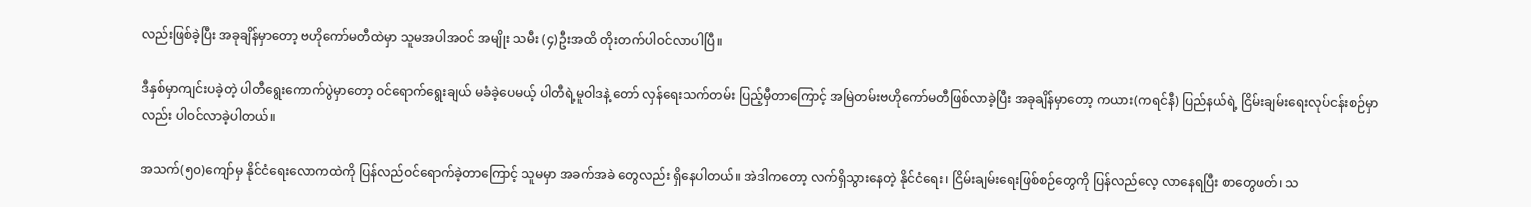လည်းဖြစ်ခဲ့ပြီး အခုချိန်မှာတော့ ဗဟိုကော်မတီထဲမှာ သူမအပါအဝင် အမျိုး သမီး (၄)ဦးအထိ တိုးတက်ပါဝင်လာပါပြီ။

ဒီနှစ်မှာကျင်းပခဲ့တဲ့ ပါတီရွေးကောက်ပွဲမှာတော့ ဝင်ရောက်ရွေးချယ် မခံခဲ့ပေမယ့် ပါတီရဲ့မူဝါဒနဲ့ တော် လှန်ရေးသက်တမ်း ပြည့်မှီတာကြောင့် အမြဲတမ်းဗဟိုကော်မတီဖြစ်လာခဲ့ပြီး အခုချိန်မှာတော့ ကယား(ကရင်နီ) ပြည်နယ်ရဲ့ ငြိမ်းချမ်းရေးလုပ်ငန်းစဉ်မှာလည်း ပါဝင်လာခဲ့ပါတယ်။

အသက်(၅၀)ကျော်မှ နိုင်ငံရေးလောကထဲကို ပြန်လည်ဝင်ရောက်ခဲ့တာကြောင့် သူမမှာ အခက်အခဲ တွေလည်း ရှိနေပါတယ်။ အဲဒါကတော့ လက်ရှိသွားနေတဲ့ နိုင်ငံရေး၊ ငြိမ်းချမ်းရေးဖြစ်စဉ်တွေကို ပြန်လည်လေ့ လာနေရပြီး စာတွေဖတ်၊ သ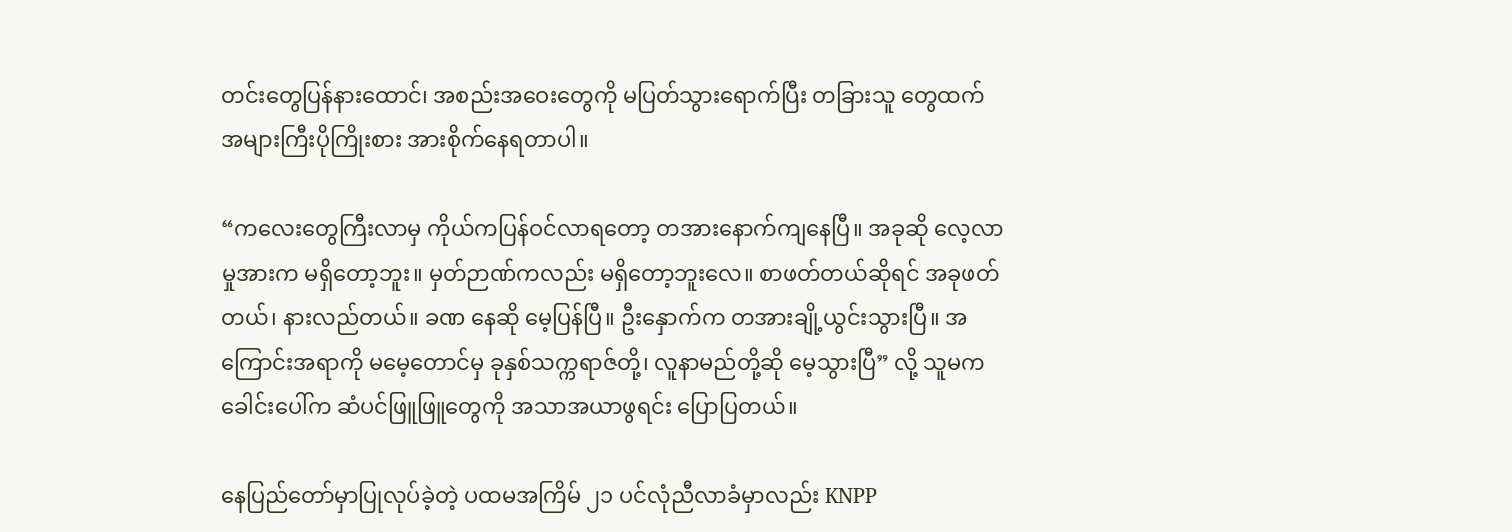တင်းတွေပြန်နားထောင်၊ အစည်းအဝေးတွေကို မပြတ်သွားရောက်ပြီး တခြားသူ တွေထက် အများကြီးပိုကြိုးစား အားစိုက်နေရတာပါ။

“ကလေးတွေကြီးလာမှ ကိုယ်ကပြန်ဝင်လာရတော့ တအားနောက်ကျနေပြီ။ အခုဆို လေ့လာမှုအားက မရှိတော့ဘူး။ မှတ်ဉာဏ်ကလည်း မရှိတော့ဘူးလေ။ စာဖတ်တယ်ဆိုရင် အခုဖတ်တယ်၊ နားလည်တယ်။ ခဏ နေဆို မေ့ပြန်ပြီ။ ဦးနှောက်က တအားချို့ယွင်းသွားပြီ။ အကြောင်းအရာကို မမေ့တောင်မှ ခုနှစ်သက္ကရာဇ်တို့၊ လူနာမည်တို့ဆို မေ့သွားပြီ” လို့ သူမက ခေါင်းပေါ်က ဆံပင်ဖြူဖြူတွေကို အသာအယာဖွရင်း ပြောပြတယ်။

နေပြည်တော်မှာပြုလုပ်ခဲ့တဲ့ ပထမအကြိမ် ၂၁ ပင်လုံညီလာခံမှာလည်း KNPP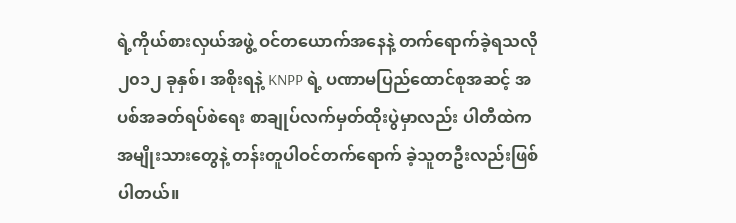ရဲ့ကိုယ်စားလှယ်အဖွဲ့ ဝင်တယောက်အနေနဲ့ တက်ရောက်ခဲ့ရသလို ၂၀၁၂ ခုနှစ်၊ အစိုးရနဲ့ KNPP ရဲ့ ပဏာမပြည်ထောင်စုအဆင့် အပစ်အခတ်ရပ်စဲရေး စာချုပ်လက်မှတ်ထိုးပွဲမှာလည်း ပါတီထဲက အမျိုးသားတွေနဲ့ တန်းတူပါဝင်တက်ရောက် ခဲ့သူတဦးလည်းဖြစ်ပါတယ်။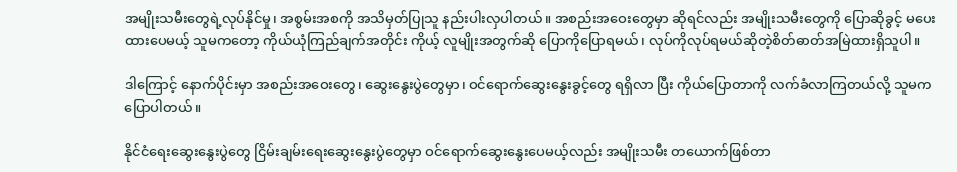အမျိုးသမီးတွေရဲ့လုပ်နိုင်မှု၊ အစွမ်းအစကို အသိမှတ်ပြုသူ နည်းပါးလှပါတယ်။ အစည်းအဝေးတွေမှာ ဆိုရင်လည်း အမျိုးသမီးတွေကို ပြောဆိုခွင့် မပေးထားပေမယ့် သူမကတော့ ကိုယ်ယုံကြည်ချက်အတိုင်း ကိုယ့် လူမျိုးအတွက်ဆို ပြောကိုပြောရမယ်၊ လုပ်ကိုလုပ်ရမယ်ဆိုတဲ့စိတ်ဓာတ်အမြဲထားရှိသူပါ။

ဒါကြောင့် နောက်ပိုင်းမှာ အစည်းအဝေးတွေ၊ ဆွေးနွေးပွဲတွေမှာ၊ ဝင်ရောက်ဆွေးနွေးခွင့်တွေ ရရှိလာ ပြီး ကိုယ်ပြောတာကို လက်ခံလာကြတယ်လို့ သူမက ပြောပါတယ်။

နိုင်ငံရေးဆွေးနွေးပွဲတွေ ငြိမ်းချမ်းရေးဆွေးနွေးပွဲတွေမှာ ဝင်ရောက်ဆွေးနွေးပေမယ့်လည်း အမျိုးသမီး တယောက်ဖြစ်တာ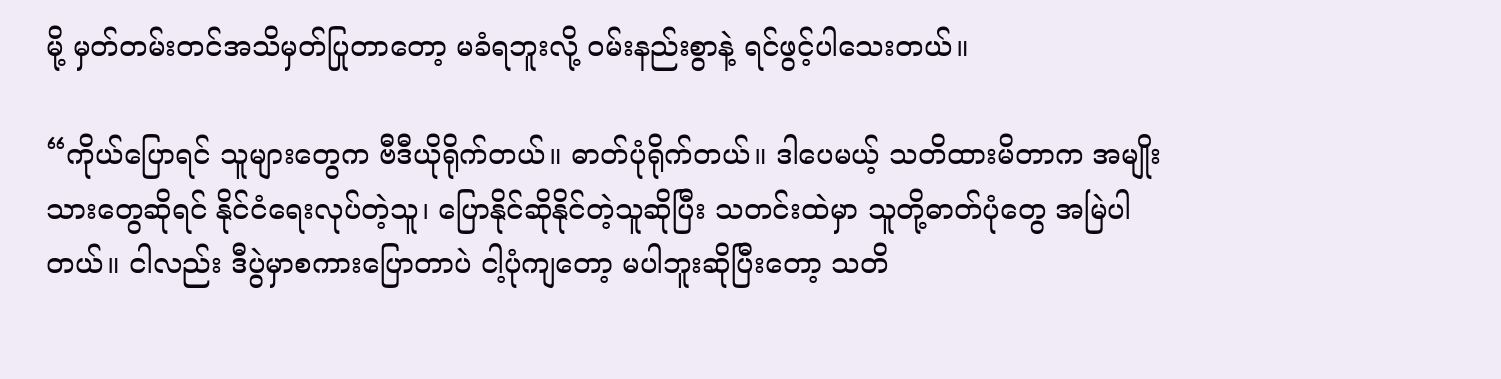မို့ မှတ်တမ်းတင်အသိမှတ်ပြုတာတော့ မခံရဘူးလို့ ဝမ်းနည်းစွာနဲ့ ရင်ဖွင့်ပါသေးတယ်။

“ကိုယ်ပြောရင် သူများတွေက ဗီဒီယိုရိုက်တယ်။ ဓာတ်ပုံရိုက်တယ်။ ဒါပေမယ့် သတိထားမိတာက အမျိုးသားတွေဆိုရင် နိုင်ငံရေးလုပ်တဲ့သူ၊ ပြောနိုင်ဆိုနိုင်တဲ့သူဆိုပြီး သတင်းထဲမှာ သူတို့ဓာတ်ပုံတွေ အမြဲပါ တယ်။ ငါလည်း ဒီပွဲမှာစကားပြောတာပဲ ငါ့ပုံကျတော့ မပါဘူးဆိုပြီးတော့ သတိ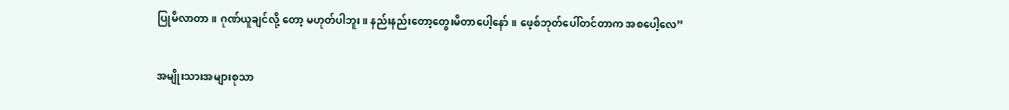ပြုမိလာတာ။ ဂုဏ်ယူချင်လို့ တော့ မဟုတ်ပါဘူး။ နည်းနည်းတော့တွေးမိတာပေါ့နော်။ ဖေ့စ်ဘုတ်ပေါ်တင်တာက အစပေါ့လေ”

အမျိုးသားအများစုသာ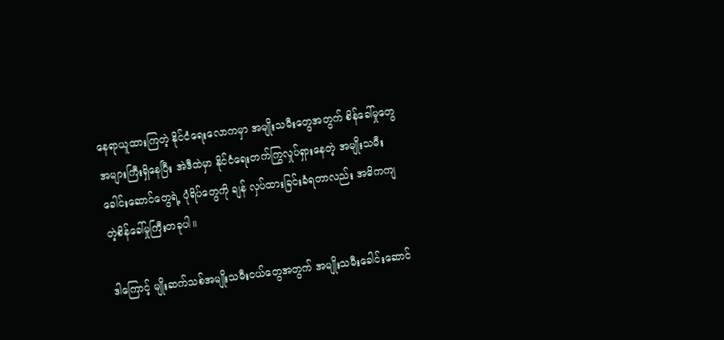နေရာယူထားကြတဲ့ နိုင်ငံရေးလောကမှာ အမျိုးသမီးတွေအတွက် စိန်ခေါ်မှုတွေ အများကြီးရှိနေပြီး အဲဒီထဲမှာ နိုင်ငံရေးတက်ကြွလှုပ်ရှားနေတဲ့ အမျိုးသမီးခေါင်းဆောင်တွေရဲ့ ပုံရိပ်တွေကို ချန် လှပ်ထားခြင်းခံရတာလည်း အဓိကကျတဲ့စိန်ခေါ်မှုကြီးတခုပါ။

ဒါကြောင့် မျိုးဆက်သစ်အမျိုးသမီးငယ်တွေအတွက် အမျိုးသမီးခေါင်းဆောင်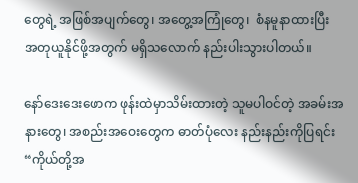တွေရဲ့ အဖြစ်အပျက်တွေ၊ အတွေ့အကြုံတွေ၊  စံနမူနာထားပြီး အတုယူနိုင်ဖို့အတွက် မရှိသလောက် နည်းပါးသွားပါတယ်။

နော်ဒေးဒေးဖောက ဖုန်းထဲမှာသိမ်းထားတဲ့ သူမပါဝင်တဲ့ အခမ်းအနားတွေ၊ အစည်းအဝေးတွေက ဓာတ်ပုံလေး နည်းနည်းကိုပြရင်း “ကိုယ်တို့အ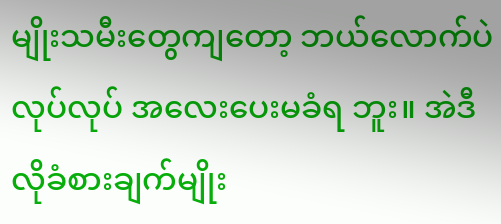မျိုးသမီးတွေကျတော့ ဘယ်လောက်ပဲလုပ်လုပ် အလေးပေးမခံရ ဘူး။ အဲဒီလိုခံစားချက်မျိုး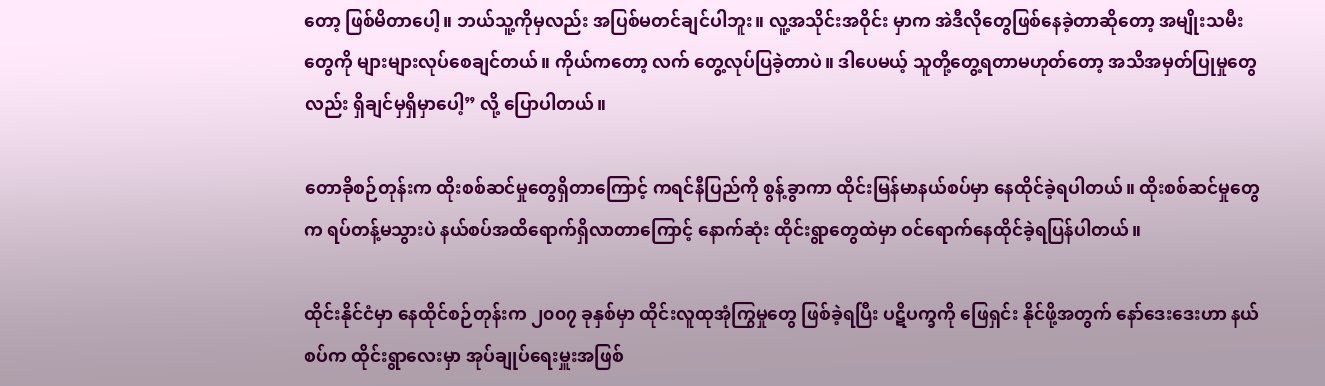တော့ ဖြစ်မိတာပေါ့။ ဘယ်သူ့ကိုမှလည်း အပြစ်မတင်ချင်ပါဘူး။ လူ့အသိုင်းအဝိုင်း မှာက အဲဒီလိုတွေဖြစ်နေခဲ့တာဆိုတော့ အမျိုးသမီးတွေကို များများလုပ်စေချင်တယ်။ ကိုယ်ကတော့ လက် တွေ့လုပ်ပြခဲ့တာပဲ။ ဒါပေမယ့် သူတို့တွေ့ရတာမဟုတ်တော့ အသိအမှတ်ပြုမှုတွေလည်း ရှိချင်မှရှိမှာပေါ့” လို့ ပြောပါတယ်။

တောခိုစဉ်တုန်းက ထိုးစစ်ဆင်မှုတွေရှိတာကြောင့် ကရင်နီပြည်ကို စွန့်ခွာကာ ထိုင်းမြန်မာနယ်စပ်မှာ နေထိုင်ခဲ့ရပါတယ်။ ထိုးစစ်ဆင်မှုတွေက ရပ်တန့်မသွားပဲ နယ်စပ်အထိရောက်ရှိလာတာကြောင့် နောက်ဆုံး ထိုင်းရွာတွေထဲမှာ ဝင်ရောက်နေထိုင်ခဲ့ရပြန်ပါတယ်။

ထိုင်းနိုင်ငံမှာ နေထိုင်စဉ်တုန်းက ၂၀၀၇ ခုနှစ်မှာ ထိုင်းလူထုအုံကြွမှုတွေ ဖြစ်ခဲ့ရပြီး ပဋိပက္ခကို ဖြေရှင်း နိုင်ဖို့အတွက် နော်ဒေးဒေးဟာ နယ်စပ်က ထိုင်းရွာလေးမှာ အုပ်ချုပ်ရေးမှူးအဖြစ်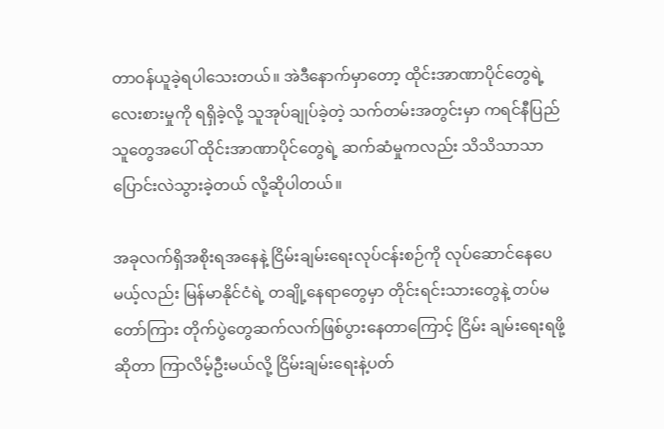တာဝန်ယူခဲ့ရပါသေးတယ်။ အဲဒီနောက်မှာတော့ ထိုင်းအာဏာပိုင်တွေရဲ့ လေးစားမှုကို ရရှိခဲ့လို့ သူအုပ်ချုပ်ခဲ့တဲ့ သက်တမ်းအတွင်းမှာ ကရင်နီပြည်သူတွေအပေါ် ထိုင်းအာဏာပိုင်တွေရဲ့ ဆက်ဆံမှုကလည်း သိသိသာသာ ပြောင်းလဲသွားခဲ့တယ် လို့ဆိုပါတယ်။

အခုလက်ရှိအစိုးရအနေနဲ့ ငြိမ်းချမ်းရေးလုပ်ငန်းစဉ်ကို လုပ်ဆောင်နေပေမယ့်လည်း မြန်မာနိုင်ငံရဲ့ တချို့နေရာတွေမှာ တိုင်းရင်းသားတွေနဲ့ တပ်မတော်ကြား တိုက်ပွဲတွေဆက်လက်ဖြစ်ပွားနေတာကြောင့် ငြိမ်း ချမ်းရေးရဖို့ဆိုတာ ကြာလိမ့်ဦးမယ်လို့ ငြိမ်းချမ်းရေးနဲ့ပတ်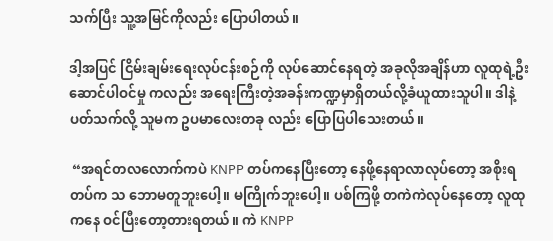သက်ပြီး သူ့အမြင်ကိုလည်း ပြောပါတယ်။

ဒါ့အပြင် ငြိမ်းချမ်းရေးလုပ်ငန်းစဉ်ကို လုပ်ဆောင်နေရတဲ့ အခုလိုအချိန်ဟာ လူထုရဲ့ဦးဆောင်ပါဝင်မှု ကလည်း အရေးကြီးတဲ့အခန်းကဏ္ဍမှာရှိတယ်လို့ခံယူထားသူပါ။ ဒါနဲ့ပတ်သက်လို့ သူမက ဥပမာလေးတခု လည်း ပြောပြပါသေးတယ်။

 “အရင်တလလောက်ကပဲ KNPP တပ်ကနေပြီးတော့ နေဖို့နေရာလာလုပ်တော့ အစိုးရတပ်က သ ဘောမတူဘူးပေါ့။ မကြိုက်ဘူးပေါ့။ ပစ်ကြဖို့ တကဲကဲလုပ်နေတော့ လူထုကနေ ဝင်ပြီးတော့တားရတယ်။ ကဲ KNPP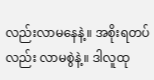လည်းလာမနေနဲ့။ အစိုးရတပ်လည်း လာမစွဲနဲ့။ ဒါလူထု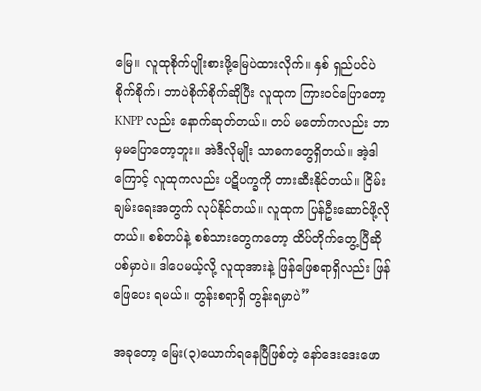မြေ။ လူထုစိုက်ပျိုးစားဖို့မြေပဲထားလိုက်။ နှစ် ရှည်ပင်ပဲစိုက်စိုက်၊ ဘာပဲစိုက်စိုက်ဆိုပြီး လူထုက ကြားဝင်ပြောတော့ KNPP လည်း နောက်ဆုတ်တယ်။ တပ် မတော်ကလည်း ဘာမှမပြောတော့ဘူး။ အဲဒီလိုမျိုး သာဓကတွေရှိတယ်။ အဲ့ဒါကြောင့် လူထုကလည်း ပဋိပက္ခကို တားဆီးနိုင်တယ်။ ငြိမ်းချမ်းရေးအတွက် လုပ်နိုင်တယ်။ လူထုက ပြန်ဦးဆောင်ဖို့လိုတယ်။ စစ်တပ်နဲ့ စစ်သားတွေကတော့ ထိပ်တိုက်တွေ့ပြီဆို ပစ်မှာပဲ။ ဒါပေမယ့်လို့ လူထုအားနဲ့ ဖြန်ဖြေစရာရှိလည်း ဖြန်ဖြေပေး ရမယ်။ တွန်းစရာရှိ တွန်းရမှာပဲ”

အခုတော့ မြေး(၃)ယောက်ရနေပြီဖြစ်တဲ့ နော်ဒေးဒေးဖော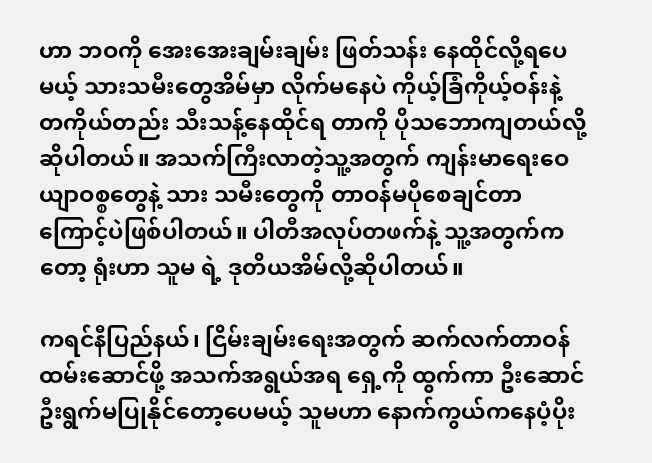ဟာ ဘဝကို အေးအေးချမ်းချမ်း ဖြတ်သန်း နေထိုင်လို့ရပေမယ့် သားသမီးတွေအိမ်မှာ လိုက်မနေပဲ ကိုယ့်ခြံကိုယ့်ဝန်းနဲ့ တကိုယ်တည်း သီးသန့်နေထိုင်ရ တာကို ပိုသဘောကျတယ်လို့ဆိုပါတယ်။ အသက်ကြီးလာတဲ့သူ့အတွက် ကျန်းမာရေးဝေယျာဝစ္စတွေနဲ့ သား သမီးတွေကို တာဝန်မပိုစေချင်တာကြောင့်ပဲဖြစ်ပါတယ်။ ပါတီအလုပ်တဖက်နဲ့ သူ့အတွက်ကတော့ ရုံးဟာ သူမ ရဲ့ ဒုတိယအိမ်လို့ဆိုပါတယ်။

ကရင်နီပြည်နယ်၊ ငြိမ်းချမ်းရေးအတွက် ဆက်လက်တာဝန်ထမ်းဆောင်ဖို့ အသက်အရွယ်အရ ရှေ့ကို ထွက်ကာ ဦးဆောင်ဦးရွက်မပြုနိုင်တော့ပေမယ့် သူမဟာ နောက်ကွယ်ကနေပံ့ပိုး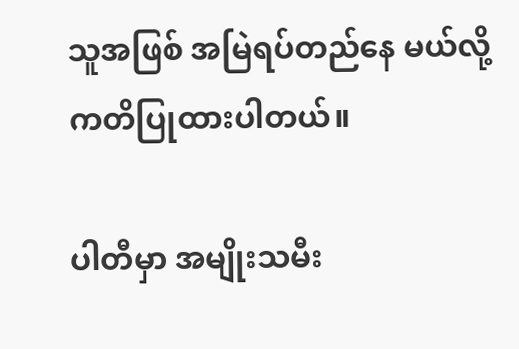သူအဖြစ် အမြဲရပ်တည်နေ မယ်လို့ ကတိပြုထားပါတယ်။

ပါတီမှာ အမျိုးသမီး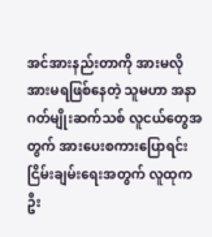အင်အားနည်းတာကို အားမလိုအားမရဖြစ်နေတဲ့ သူမဟာ အနာဂတ်မျိုးဆက်သစ် လူငယ်တွေအတွက် အားပေးစကားပြောရင်း ငြိမ်းချမ်းရေးအတွက် လူထုက ဦး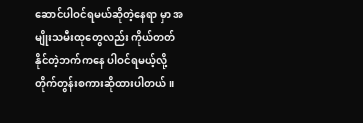ဆောင်ပါဝင်ရမယ်ဆိုတဲ့နေရာ မှာ အမျိုးသမီးထုတွေလည်း ကိုယ်တတ်နိုင်တဲ့ဘက်ကနေ ပါဝင်ရမယ့်လို့ တိုက်တွန်းစကားဆိုထားပါတယ်။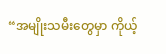“အမျိုးသမီးတွေမှာ ကိုယ့်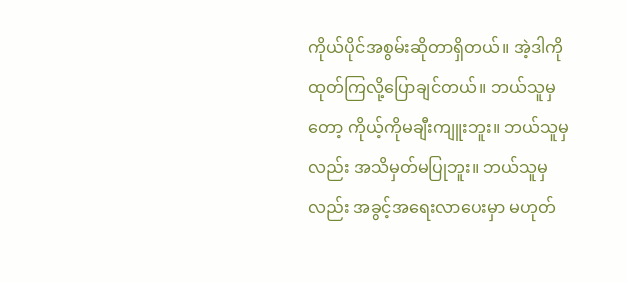ကိုယ်ပိုင်အစွမ်းဆိုတာရှိတယ်။ အဲ့ဒါကိုထုတ်ကြလို့ပြောချင်တယ်။ ဘယ်သူမှ တော့ ကိုယ့်ကိုမချီးကျူးဘူး။ ဘယ်သူမှလည်း အသိမှတ်မပြုဘူး။ ဘယ်သူမှလည်း အခွင့်အရေးလာပေးမှာ မဟုတ်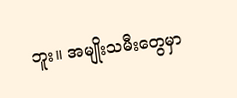ဘူး။ အမျိုးသမီးတွေမှာ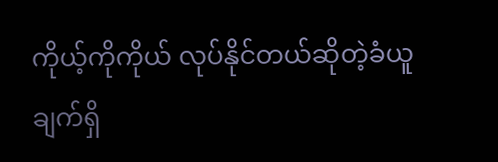ကိုယ့်ကိုကိုယ် လုပ်နိုင်တယ်ဆိုတဲ့ခံယူချက်ရှိ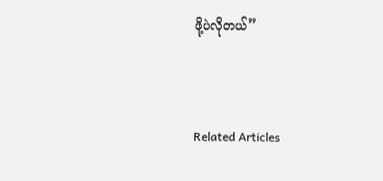ဖို့ပဲလိုတယ်”



Related Articles